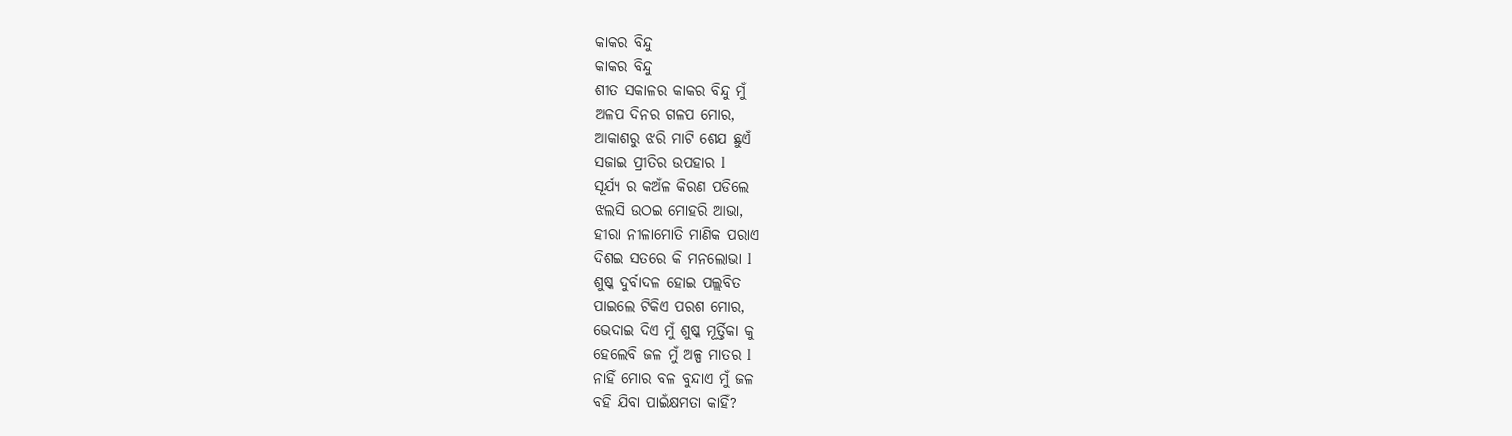କାକର ବିନ୍ଦୁ
କାକର ବିନ୍ଦୁ
ଶୀତ ସକାଳର କାକର ବିନ୍ଦୁ ମୁଁ
ଅଳପ ଦିନର ଗଳପ ମୋର,
ଆକାଶରୁ ଝରି ମାଟି ଶେଯ ଛୁଏଁ
ସଜାଇ ପ୍ରୀତିର ଉପହାର l
ସୂର୍ଯ୍ୟ ର କଅଁଳ କିରଣ ପଡିଲେ
ଝଲସି ଉଠଇ ମୋହରି ଆଭା,
ହୀରା ନୀଳାମୋତି ମାଣିକ ପରାଏ
ଦିଶଇ ସତରେ କି ମନଲୋଭା l
ଶୁଷ୍କ ଦୁର୍ବାଦଳ ହୋଇ ପଲ୍ଲବିତ
ପାଇଲେ ଟିକିଏ ପରଶ ମୋର,
ଭେଦାଇ ଦିଏ ମୁଁ ଶୁଷ୍କ ମୂର୍ତ୍ତିକା କୁ
ହେଲେବି ଜଳ ମୁଁ ଅଳ୍ପ ମାତର l
ନାହିଁ ମୋର ବଳ ବୁନ୍ଦାଏ ମୁଁ ଜଳ
ବହି ଯିବା ପାଇଁକ୍ଷମତା କାହିଁ?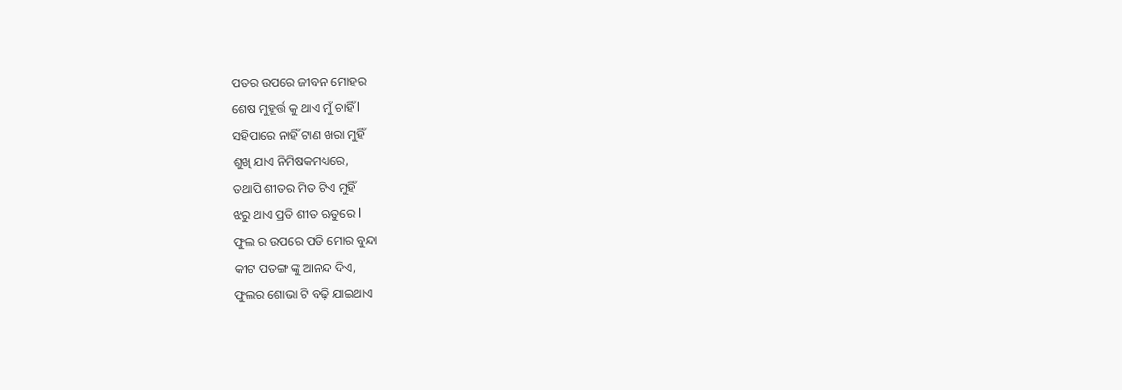ପତର ଉପରେ ଜୀବନ ମୋହର
ଶେଷ ମୁହୂର୍ତ୍ତ କୁ ଥାଏ ମୁଁ ଚାହିଁ l
ସହିପାରେ ନାହିଁ ଟାଣ ଖରା ମୁହିଁ
ଶୁଖି ଯାଏ ନିମିଷକମଧ୍ୟରେ,
ତଥାପି ଶୀତର ମିତ ଟିଏ ମୁହିଁ
ଝରୁ ଥାଏ ପ୍ରତି ଶୀତ ଋତୁରେ l
ଫୁଲ ର ଉପରେ ପଡି ମୋର ବୁନ୍ଦା
କୀଟ ପତଙ୍ଗ ଙ୍କୁ ଆନନ୍ଦ ଦିଏ,
ଫୁଲର ଶୋଭା ଟି ବଢ଼ି ଯାଇଥାଏ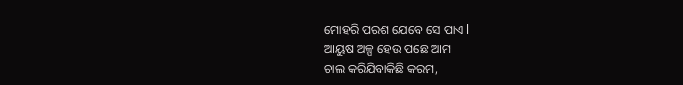ମୋହରି ପରଶ ଯେବେ ସେ ପାଏ l
ଆୟୁଷ ଅଳ୍ପ ହେଉ ପଛେ ଆମ
ଚାଲ କରିଯିବାକିଛି କରମ,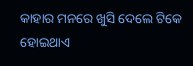କାହାର ମନରେ ଖୁସି ଦେଲେ ଟିକେ
ହୋଇଥାଏ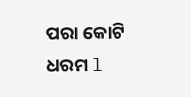ପରା କୋଟି ଧରମ l